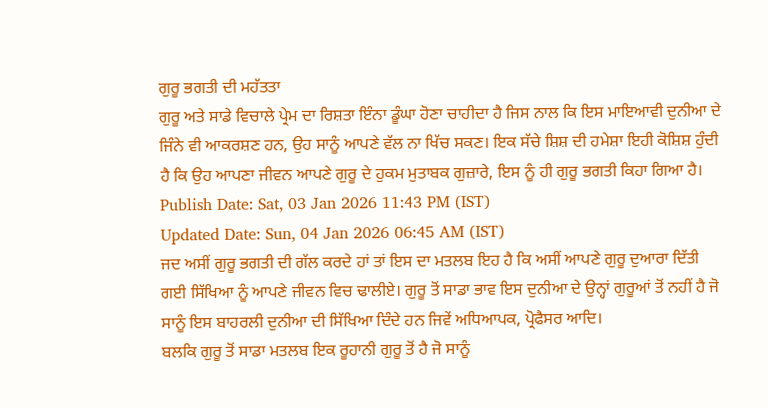ਗੁਰੂ ਭਗਤੀ ਦੀ ਮਹੱਤਤਾ
ਗੁਰੂ ਅਤੇ ਸਾਡੇ ਵਿਚਾਲੇ ਪ੍ਰੇਮ ਦਾ ਰਿਸ਼ਤਾ ਇੰਨਾ ਡੂੰਘਾ ਹੋਣਾ ਚਾਹੀਦਾ ਹੈ ਜਿਸ ਨਾਲ ਕਿ ਇਸ ਮਾਇਆਵੀ ਦੁਨੀਆ ਦੇ ਜਿੰਨੇ ਵੀ ਆਕਰਸ਼ਣ ਹਨ, ਉਹ ਸਾਨੂੰ ਆਪਣੇ ਵੱਲ ਨਾ ਖਿੱਚ ਸਕਣ। ਇਕ ਸੱਚੇ ਸ਼ਿਸ਼ ਦੀ ਹਮੇਸ਼ਾ ਇਹੀ ਕੋਸ਼ਿਸ਼ ਹੁੰਦੀ ਹੈ ਕਿ ਉਹ ਆਪਣਾ ਜੀਵਨ ਆਪਣੇ ਗੁਰੂ ਦੇ ਹੁਕਮ ਮੁਤਾਬਕ ਗੁਜ਼ਾਰੇ, ਇਸ ਨੂੰ ਹੀ ਗੁਰੂ ਭਗਤੀ ਕਿਹਾ ਗਿਆ ਹੈ।
Publish Date: Sat, 03 Jan 2026 11:43 PM (IST)
Updated Date: Sun, 04 Jan 2026 06:45 AM (IST)
ਜਦ ਅਸੀਂ ਗੁਰੂ ਭਗਤੀ ਦੀ ਗੱਲ ਕਰਦੇ ਹਾਂ ਤਾਂ ਇਸ ਦਾ ਮਤਲਬ ਇਹ ਹੈ ਕਿ ਅਸੀਂ ਆਪਣੇ ਗੁਰੂ ਦੁਆਰਾ ਦਿੱਤੀ ਗਈ ਸਿੱਖਿਆ ਨੂੰ ਆਪਣੇ ਜੀਵਨ ਵਿਚ ਢਾਲੀਏ। ਗੁਰੂ ਤੋਂ ਸਾਡਾ ਭਾਵ ਇਸ ਦੁਨੀਆ ਦੇ ਉਨ੍ਹਾਂ ਗੁਰੂਆਂ ਤੋਂ ਨਹੀਂ ਹੈ ਜੋ ਸਾਨੂੰ ਇਸ ਬਾਹਰਲੀ ਦੁਨੀਆ ਦੀ ਸਿੱਖਿਆ ਦਿੰਦੇ ਹਨ ਜਿਵੇਂ ਅਧਿਆਪਕ, ਪ੍ਰੋਫੈਸਰ ਆਦਿ।
ਬਲਕਿ ਗੁਰੂ ਤੋਂ ਸਾਡਾ ਮਤਲਬ ਇਕ ਰੂਹਾਨੀ ਗੁਰੂ ਤੋਂ ਹੈ ਜੋ ਸਾਨੂੰ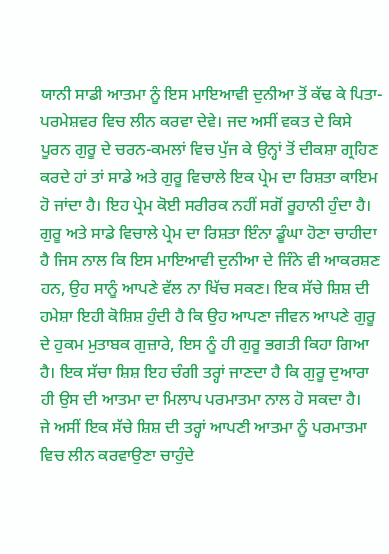ਯਾਨੀ ਸਾਡੀ ਆਤਮਾ ਨੂੰ ਇਸ ਮਾਇਆਵੀ ਦੁਨੀਆ ਤੋਂ ਕੱਢ ਕੇ ਪਿਤਾ-ਪਰਮੇਸ਼ਵਰ ਵਿਚ ਲੀਨ ਕਰਵਾ ਦੇਵੇ। ਜਦ ਅਸੀਂ ਵਕਤ ਦੇ ਕਿਸੇ ਪੂਰਨ ਗੁਰੂ ਦੇ ਚਰਨ-ਕਮਲਾਂ ਵਿਚ ਪੁੱਜ ਕੇ ਉਨ੍ਹਾਂ ਤੋਂ ਦੀਕਸ਼ਾ ਗ੍ਰਹਿਣ ਕਰਦੇ ਹਾਂ ਤਾਂ ਸਾਡੇ ਅਤੇ ਗੁਰੂ ਵਿਚਾਲੇ ਇਕ ਪ੍ਰੇਮ ਦਾ ਰਿਸ਼ਤਾ ਕਾਇਮ ਹੋ ਜਾਂਦਾ ਹੈ। ਇਹ ਪ੍ਰੇਮ ਕੋਈ ਸਰੀਰਕ ਨਹੀਂ ਸਗੋਂ ਰੂਹਾਨੀ ਹੁੰਦਾ ਹੈ।
ਗੁਰੂ ਅਤੇ ਸਾਡੇ ਵਿਚਾਲੇ ਪ੍ਰੇਮ ਦਾ ਰਿਸ਼ਤਾ ਇੰਨਾ ਡੂੰਘਾ ਹੋਣਾ ਚਾਹੀਦਾ ਹੈ ਜਿਸ ਨਾਲ ਕਿ ਇਸ ਮਾਇਆਵੀ ਦੁਨੀਆ ਦੇ ਜਿੰਨੇ ਵੀ ਆਕਰਸ਼ਣ ਹਨ, ਉਹ ਸਾਨੂੰ ਆਪਣੇ ਵੱਲ ਨਾ ਖਿੱਚ ਸਕਣ। ਇਕ ਸੱਚੇ ਸ਼ਿਸ਼ ਦੀ ਹਮੇਸ਼ਾ ਇਹੀ ਕੋਸ਼ਿਸ਼ ਹੁੰਦੀ ਹੈ ਕਿ ਉਹ ਆਪਣਾ ਜੀਵਨ ਆਪਣੇ ਗੁਰੂ ਦੇ ਹੁਕਮ ਮੁਤਾਬਕ ਗੁਜ਼ਾਰੇ, ਇਸ ਨੂੰ ਹੀ ਗੁਰੂ ਭਗਤੀ ਕਿਹਾ ਗਿਆ ਹੈ। ਇਕ ਸੱਚਾ ਸ਼ਿਸ਼ ਇਹ ਚੰਗੀ ਤਰ੍ਹਾਂ ਜਾਣਦਾ ਹੈ ਕਿ ਗੁਰੂ ਦੁਆਰਾ ਹੀ ਉਸ ਦੀ ਆਤਮਾ ਦਾ ਮਿਲਾਪ ਪਰਮਾਤਮਾ ਨਾਲ ਹੋ ਸਕਦਾ ਹੈ।
ਜੇ ਅਸੀਂ ਇਕ ਸੱਚੇ ਸ਼ਿਸ਼ ਦੀ ਤਰ੍ਹਾਂ ਆਪਣੀ ਆਤਮਾ ਨੂੰ ਪਰਮਾਤਮਾ ਵਿਚ ਲੀਨ ਕਰਵਾਉਣਾ ਚਾਹੁੰਦੇ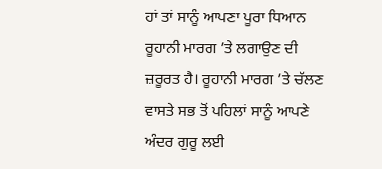ਹਾਂ ਤਾਂ ਸਾਨੂੰ ਆਪਣਾ ਪੂਰਾ ਧਿਆਨ ਰੂਹਾਨੀ ਮਾਰਗ ’ਤੇ ਲਗਾਉਣ ਦੀ ਜ਼ਰੂਰਤ ਹੈ। ਰੂਹਾਨੀ ਮਾਰਗ ’ਤੇ ਚੱਲਣ ਵਾਸਤੇ ਸਭ ਤੋਂ ਪਹਿਲਾਂ ਸਾਨੂੰ ਆਪਣੇ ਅੰਦਰ ਗੁਰੂ ਲਈ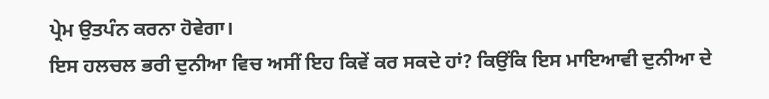ਪ੍ਰੇਮ ਉਤਪੰਨ ਕਰਨਾ ਹੋਵੇਗਾ।
ਇਸ ਹਲਚਲ ਭਰੀ ਦੁਨੀਆ ਵਿਚ ਅਸੀਂ ਇਹ ਕਿਵੇਂ ਕਰ ਸਕਦੇ ਹਾਂ? ਕਿਉਂਕਿ ਇਸ ਮਾਇਆਵੀ ਦੁਨੀਆ ਦੇ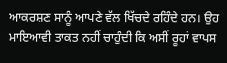ਆਕਰਸ਼ਣ ਸਾਨੂੰ ਆਪਣੇ ਵੱਲ ਖਿੱਚਦੇ ਰਹਿੰਦੇ ਹਨ। ਉਹ ਮਾਇਆਵੀ ਤਾਕਤ ਨਹੀਂ ਚਾਹੁੰਦੀ ਕਿ ਅਸੀਂ ਰੂਹਾਂ ਵਾਪਸ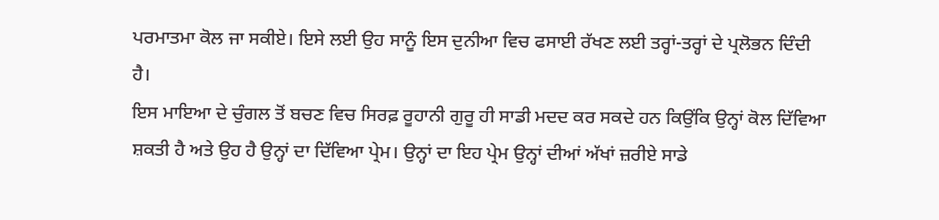ਪਰਮਾਤਮਾ ਕੋਲ ਜਾ ਸਕੀਏ। ਇਸੇ ਲਈ ਉਹ ਸਾਨੂੰ ਇਸ ਦੁਨੀਆ ਵਿਚ ਫਸਾਈ ਰੱਖਣ ਲਈ ਤਰ੍ਹਾਂ-ਤਰ੍ਹਾਂ ਦੇ ਪ੍ਰਲੋਭਨ ਦਿੰਦੀ ਹੈ।
ਇਸ ਮਾਇਆ ਦੇ ਚੁੰਗਲ ਤੋਂ ਬਚਣ ਵਿਚ ਸਿਰਫ਼ ਰੂਹਾਨੀ ਗੁਰੂ ਹੀ ਸਾਡੀ ਮਦਦ ਕਰ ਸਕਦੇ ਹਨ ਕਿਉਂਕਿ ਉਨ੍ਹਾਂ ਕੋਲ ਦਿੱਵਿਆ ਸ਼ਕਤੀ ਹੈ ਅਤੇ ਉਹ ਹੈ ਉਨ੍ਹਾਂ ਦਾ ਦਿੱਵਿਆ ਪ੍ਰੇਮ। ਉਨ੍ਹਾਂ ਦਾ ਇਹ ਪ੍ਰੇਮ ਉਨ੍ਹਾਂ ਦੀਆਂ ਅੱਖਾਂ ਜ਼ਰੀਏ ਸਾਡੇ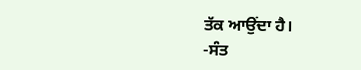ਤੱਕ ਆਉਂਦਾ ਹੈ।
-ਸੰਤ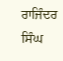ਰਾਜਿੰਦਰ ਸਿੰਘ